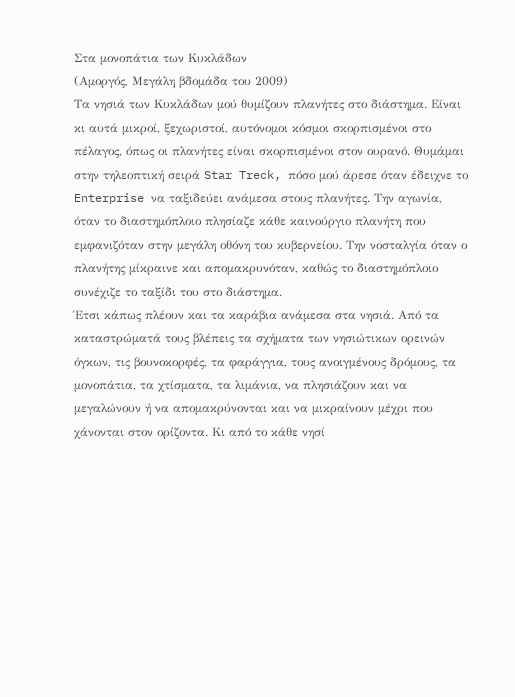Στα μονοπάτια των Κυκλάδων
(Αμοργός, Μεγάλη βδομάδα του 2009)
Τα νησιά των Κυκλάδων μού θυμίζουν πλανήτες στο διάστημα. Είναι κι αυτά μικροί, ξεχωριστοί, αυτόνομοι κόσμοι σκορπισμένοι στο πέλαγος, όπως οι πλανήτες είναι σκορπισμένοι στον ουρανό. Θυμάμαι στην τηλεοπτική σειρά Star Treck, πόσο μού άρεσε όταν έδειχνε το Enterprise να ταξιδεύει ανάμεσα στους πλανήτες. Την αγωνία, όταν το διαστημόπλοιο πλησίαζε κάθε καινούργιο πλανήτη που εμφανιζόταν στην μεγάλη οθόνη του κυβερνείου. Την νοσταλγία όταν ο πλανήτης μίκραινε και απομακρυνόταν, καθώς το διαστημόπλοιο συνέχιζε το ταξίδι του στο διάστημα.
Έτσι κάπως πλέουν και τα καράβια ανάμεσα στα νησιά. Από τα καταστρώματά τους βλέπεις τα σχήματα των νησιώτικων ορεινών όγκων, τις βουνοκορφές, τα φαράγγια, τους ανοιγμένους δρόμους, τα μονοπάτια, τα χτίσματα, τα λιμάνια, να πλησιάζουν και να μεγαλώνουν ή να απομακρύνονται και να μικραίνουν μέχρι που χάνονται στον ορίζοντα. Κι από το κάθε νησί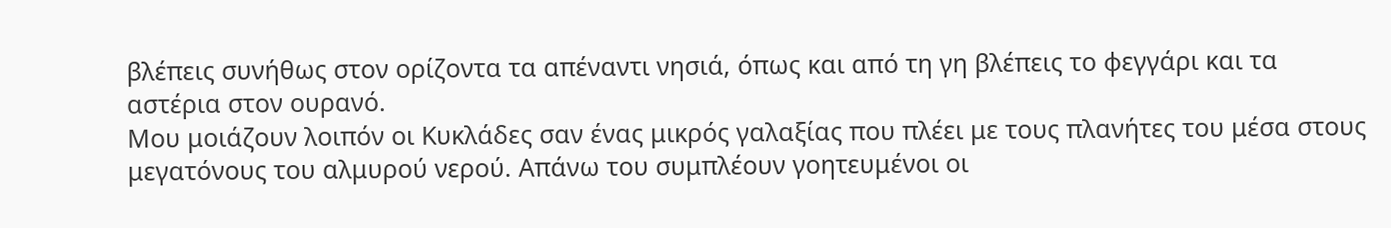βλέπεις συνήθως στον ορίζοντα τα απέναντι νησιά, όπως και από τη γη βλέπεις το φεγγάρι και τα αστέρια στον ουρανό.
Μου μοιάζουν λοιπόν οι Κυκλάδες σαν ένας μικρός γαλαξίας που πλέει με τους πλανήτες του μέσα στους μεγατόνους του αλμυρού νερού. Απάνω του συμπλέουν γοητευμένοι οι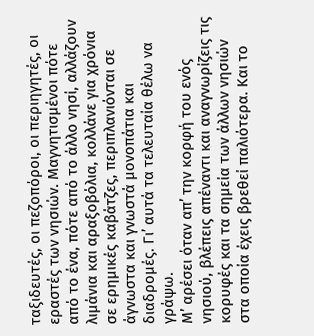ταξιδευτές, οι πεζοπόροι, οι περιηγητές, οι εραστές των νησιών. Μαγνητισμένοι πότε από το ένα, πότε από το άλλο νησί, αλλάζουν λιμάνια και αραξοβόλια, κολλάνε για χρόνια σε ερημικές καβάτζες, περιπλανιόνται σε άγνωστα και γνωστά μονοπάτια και διαδρομές. Γι’ αυτά τα τελευταία θέλω να γράψω.
Μ’ αρέσει όταν απ’ την κορφή του ενός νησιού, βλέπεις απέναντι και αναγνωρίζεις τις κορυφές και τα σημεία των άλλων νησιών στα οποία έχεις βρεθεί παλιότερα. Και το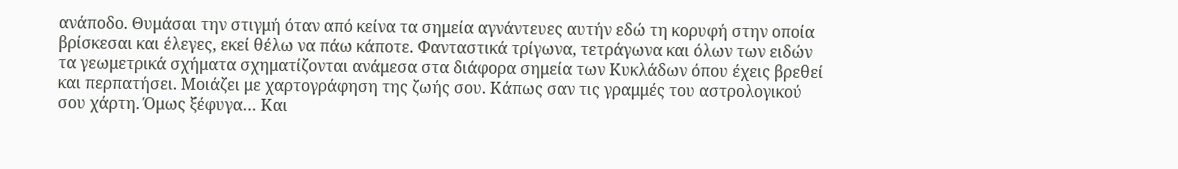ανάποδο. Θυμάσαι την στιγμή όταν από κείνα τα σημεία αγνάντευες αυτήν εδώ τη κορυφή στην οποία βρίσκεσαι και έλεγες, εκεί θέλω να πάω κάποτε. Φανταστικά τρίγωνα, τετράγωνα και όλων των ειδών τα γεωμετρικά σχήματα σχηματίζονται ανάμεσα στα διάφορα σημεία των Κυκλάδων όπου έχεις βρεθεί και περπατήσει. Μοιάζει με χαρτογράφηση της ζωής σου. Κάπως σαν τις γραμμές του αστρολογικού σου χάρτη. Όμως ξέφυγα… Και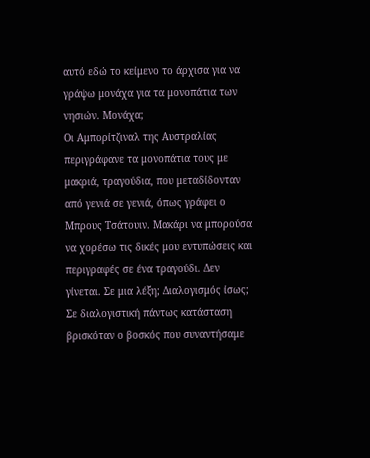αυτό εδώ το κείμενο το άρχισα για να γράψω μονάχα για τα μονοπάτια των νησιών. Μονάχα;
Οι Αμπορίτζιναλ της Αυστραλίας περιγράφανε τα μονοπάτια τους με μακριά, τραγούδια, που μεταδίδονταν από γενιά σε γενιά, όπως γράφει ο Μπρους Τσάτουιν. Μακάρι να μπορούσα να χορέσω τις δικές μου εντυπώσεις και περιγραφές σε ένα τραγούδι. Δεν γίνεται. Σε μια λέξη; Διαλογισμός ίσως;
Σε διαλογιστική πάντως κατάσταση βρισκόταν ο βοσκός που συναντήσαμε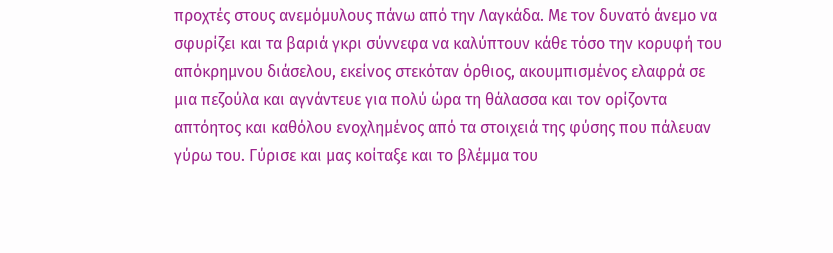προχτές στους ανεμόμυλους πάνω από την Λαγκάδα. Με τον δυνατό άνεμο να σφυρίζει και τα βαριά γκρι σύννεφα να καλύπτουν κάθε τόσο την κορυφή του απόκρημνου διάσελου, εκείνος στεκόταν όρθιος, ακουμπισμένος ελαφρά σε μια πεζούλα και αγνάντευε για πολύ ώρα τη θάλασσα και τον ορίζοντα απτόητος και καθόλου ενοχλημένος από τα στοιχειά της φύσης που πάλευαν γύρω του. Γύρισε και μας κοίταξε και το βλέμμα του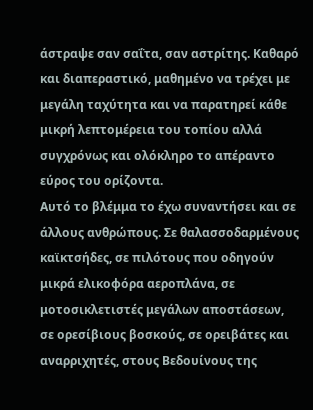άστραψε σαν σαΐτα, σαν αστρίτης. Καθαρό και διαπεραστικό, μαθημένο να τρέχει με μεγάλη ταχύτητα και να παρατηρεί κάθε μικρή λεπτομέρεια του τοπίου αλλά συγχρόνως και ολόκληρο το απέραντο εύρος του ορίζοντα.
Αυτό το βλέμμα το έχω συναντήσει και σε άλλους ανθρώπους. Σε θαλασσοδαρμένους καϊκτσήδες, σε πιλότους που οδηγούν μικρά ελικοφόρα αεροπλάνα, σε μοτοσικλετιστές μεγάλων αποστάσεων, σε ορεσίβιους βοσκούς, σε ορειβάτες και αναρριχητές, στους Βεδουίνους της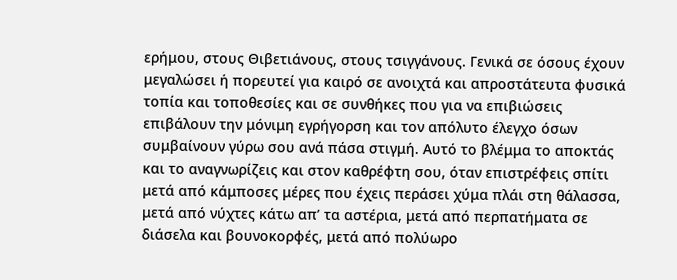ερήμου, στους Θιβετιάνους, στους τσιγγάνους. Γενικά σε όσους έχουν μεγαλώσει ή πορευτεί για καιρό σε ανοιχτά και απροστάτευτα φυσικά τοπία και τοποθεσίες και σε συνθήκες που για να επιβιώσεις επιβάλουν την μόνιμη εγρήγορση και τον απόλυτο έλεγχο όσων συμβαίνουν γύρω σου ανά πάσα στιγμή. Αυτό το βλέμμα το αποκτάς και το αναγνωρίζεις και στον καθρέφτη σου, όταν επιστρέφεις σπίτι μετά από κάμποσες μέρες που έχεις περάσει χύμα πλάι στη θάλασσα, μετά από νύχτες κάτω απ’ τα αστέρια, μετά από περπατήματα σε διάσελα και βουνοκορφές, μετά από πολύωρο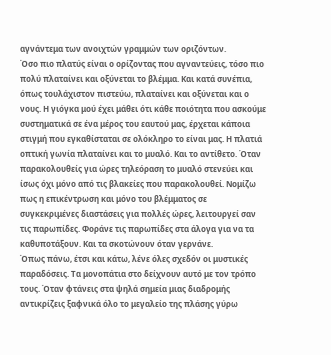αγνάντεμα των ανοιχτών γραμμών των οριζόντων.
Όσο πιο πλατύς είναι ο ορίζοντας που αγναντεύεις, τόσο πιο πολύ πλαταίνει και οξύνεται το βλέμμα. Και κατά συνέπια, όπως τουλάχιστον πιστεύω, πλαταίνει και οξύνεται και ο νους. Η γιόγκα μού έχει μάθει ότι κάθε ποιότητα που ασκούμε συστηματικά σε ένα μέρος του εαυτού μας, έρχεται κάποια στιγμή που εγκαθίσταται σε ολόκληρο το είναι μας. Η πλατιά οπτική γωνία πλαταίνει και το μυαλό. Και το αντίθετο. Όταν παρακολουθείς για ώρες τηλεόραση το μυαλό στενεύει και ίσως όχι μόνο από τις βλακείες που παρακολουθεί. Νομίζω πως η επικέντρωση και μόνο του βλέμματος σε συγκεκριμένες διαστάσεις για πολλές ώρες, λειτουργεί σαν τις παρωπίδες. Φοράνε τις παρωπίδες στα άλογα για να τα καθυποτάξουν. Και τα σκοτώνουν όταν γερνάνε.
Όπως πάνω, έτσι και κάτω, λένε όλες σχεδόν οι μυστικές παραδόσεις. Τα μονοπάτια στο δείχνουν αυτό με τον τρόπο τους. Όταν φτάνεις στα ψηλά σημεία μιας διαδρομής αντικρίζεις ξαφνικά όλο το μεγαλείο της πλάσης γύρω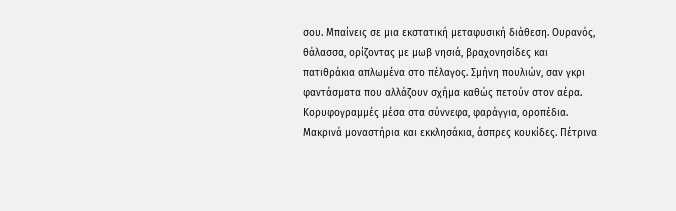σου. Μπαίνεις σε μια εκστατική μεταφυσική διάθεση. Ουρανός, θάλασσα, ορίζοντας με μωβ νησιά, βραχονησίδες και πατιθράκια απλωμένα στο πέλαγος. Σμήνη πουλιών, σαν γκρι φαντάσματα που αλλάζουν σχήμα καθώς πετούν στον αέρα. Κορυφογραμμές μέσα στα σύννεφα, φαράγγια, οροπέδια. Μακρινά μοναστήρια και εκκλησάκια, άσπρες κουκίδες. Πέτρινα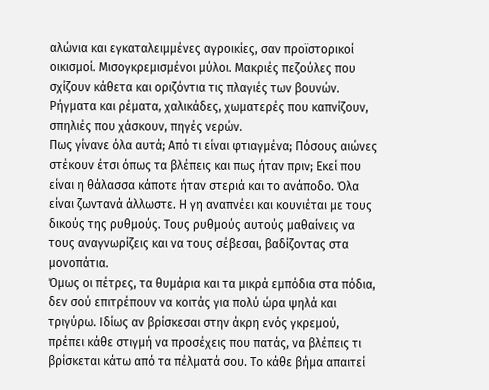αλώνια και εγκαταλειμμένες αγροικίες, σαν προϊστορικοί οικισμοί. Μισογκρεμισμένοι μύλοι. Μακριές πεζούλες που σχίζουν κάθετα και οριζόντια τις πλαγιές των βουνών. Ρήγματα και ρέματα, χαλικάδες, χωματερές που καπνίζουν, σπηλιές που χάσκουν, πηγές νερών.
Πως γίνανε όλα αυτά; Από τι είναι φτιαγμένα; Πόσους αιώνες στέκουν έτσι όπως τα βλέπεις και πως ήταν πριν; Εκεί που είναι η θάλασσα κάποτε ήταν στεριά και το ανάποδο. Όλα είναι ζωντανά άλλωστε. Η γη αναπνέει και κουνιέται με τους δικούς της ρυθμούς. Τους ρυθμούς αυτούς μαθαίνεις να τους αναγνωρίζεις και να τους σέβεσαι, βαδίζοντας στα μονοπάτια.
Όμως οι πέτρες, τα θυμάρια και τα μικρά εμπόδια στα πόδια, δεν σού επιτρέπουν να κοιτάς για πολύ ώρα ψηλά και τριγύρω. Ιδίως αν βρίσκεσαι στην άκρη ενός γκρεμού, πρέπει κάθε στιγμή να προσέχεις που πατάς, να βλέπεις τι βρίσκεται κάτω από τα πέλματά σου. Το κάθε βήμα απαιτεί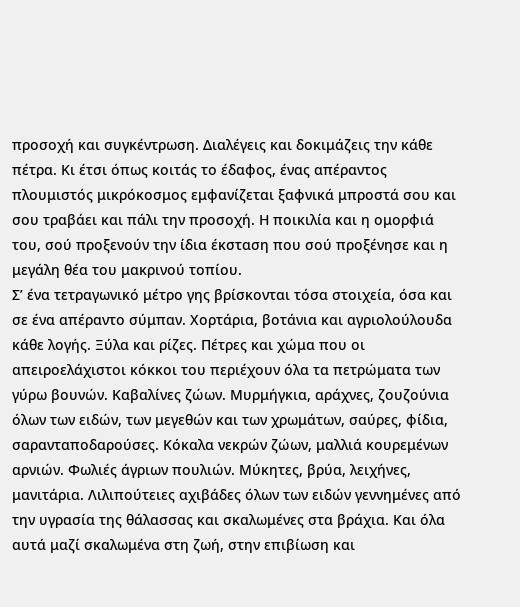προσοχή και συγκέντρωση. Διαλέγεις και δοκιμάζεις την κάθε πέτρα. Κι έτσι όπως κοιτάς το έδαφος, ένας απέραντος πλουμιστός μικρόκοσμος εμφανίζεται ξαφνικά μπροστά σου και σου τραβάει και πάλι την προσοχή. Η ποικιλία και η ομορφιά του, σού προξενούν την ίδια έκσταση που σού προξένησε και η μεγάλη θέα του μακρινού τοπίου.
Σ’ ένα τετραγωνικό μέτρο γης βρίσκονται τόσα στοιχεία, όσα και σε ένα απέραντο σύμπαν. Χορτάρια, βοτάνια και αγριολούλουδα κάθε λογής. Ξύλα και ρίζες. Πέτρες και χώμα που οι απειροελάχιστοι κόκκοι του περιέχουν όλα τα πετρώματα των γύρω βουνών. Καβαλίνες ζώων. Μυρμήγκια, αράχνες, ζουζούνια όλων των ειδών, των μεγεθών και των χρωμάτων, σαύρες, φίδια, σαρανταποδαρούσες. Κόκαλα νεκρών ζώων, μαλλιά κουρεμένων αρνιών. Φωλιές άγριων πουλιών. Μύκητες, βρύα, λειχήνες, μανιτάρια. Λιλιπούτειες αχιβάδες όλων των ειδών γεννημένες από την υγρασία της θάλασσας και σκαλωμένες στα βράχια. Και όλα αυτά μαζί σκαλωμένα στη ζωή, στην επιβίωση και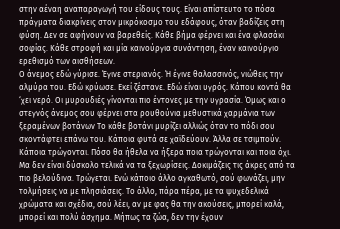στην αέναη αναπαραγωγή του είδους τους. Είναι απίστευτο το πόσα πράγματα διακρίνεις στον μικρόκοσμο του εδάφους, όταν βαδίζεις στη φύση. Δεν σε αφήνουν να βαρεθείς. Κάθε βήμα φέρνει και ένα φλασάκι σοφίας. Κάθε στροφή και μία καινούργια συνάντηση, έναν καινούργιο ερεθισμό των αισθήσεων.
Ο άνεμος εδώ γύρισε. Έγινε στεριανός. Ή έγινε θαλασσινός, νιώθεις την αλμύρα του. Εδώ κρύωσε. Εκεί ζέστανε. Εδώ είναι υγρός. Κάπου κοντά θα ‘χει νερό. Οι μυρουδιές γίνονται πιο έντονες με την υγρασία. Όμως και ο στεγνός άνεμος σου φέρνει στα ρουθούνια μεθυστικά χαρμάνια των ξεραμένων βοτάνων Το κάθε βοτάνι μυρίζει αλλιώς όταν το πόδι σου σκοντάφτει επάνω του. Κάποια φυτά σε χαϊδεύουν. Άλλα σε τσιμπούν. Κάποια τρώγονται. Πόσο θα ήθελα να ήξερα ποια τρώγονται και ποια όχι. Μα δεν είναι δύσκολο τελικά να τα ξεχωρίσεις. Δοκιμάζεις τις άκρες από τα πιο βελούδινα. Τρώγεται. Ενώ κάποιο άλλο αγκαθωτό, σού φωνάζει, μην τολμήσεις να με πλησιάσεις. Το άλλο, πάρα πέρα, με τα ψυχεδελικά χρώματα και σχέδια, σού λέει, αν με φας θα την ακούσεις, μπορεί καλά, μπορεί και πολύ άσχημα. Μήπως τα ζώα, δεν την έχουν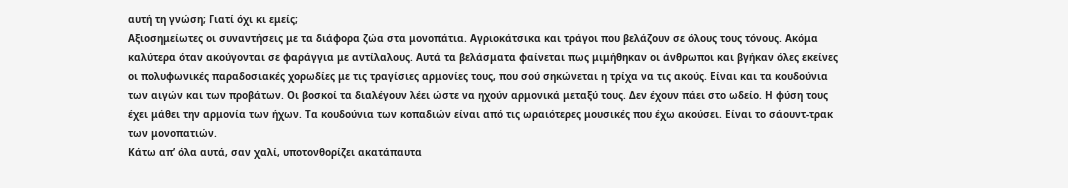αυτή τη γνώση; Γιατί όχι κι εμείς;
Αξιοσημείωτες οι συναντήσεις με τα διάφορα ζώα στα μονοπάτια. Αγριοκάτσικα και τράγοι που βελάζουν σε όλους τους τόνους. Ακόμα καλύτερα όταν ακούγονται σε φαράγγια με αντίλαλους. Αυτά τα βελάσματα φαίνεται πως μιμήθηκαν οι άνθρωποι και βγήκαν όλες εκείνες οι πολυφωνικές παραδοσιακές χορωδίες με τις τραγίσιες αρμονίες τους, που σού σηκώνεται η τρίχα να τις ακούς. Είναι και τα κουδούνια των αιγών και των προβάτων. Οι βοσκοί τα διαλέγουν λέει ώστε να ηχούν αρμονικά μεταξύ τους. Δεν έχουν πάει στο ωδείο. Η φύση τους έχει μάθει την αρμονία των ήχων. Τα κουδούνια των κοπαδιών είναι από τις ωραιότερες μουσικές που έχω ακούσει. Είναι το σάουντ-τρακ των μονοπατιών.
Κάτω απ’ όλα αυτά, σαν χαλί, υποτονθορίζει ακατάπαυτα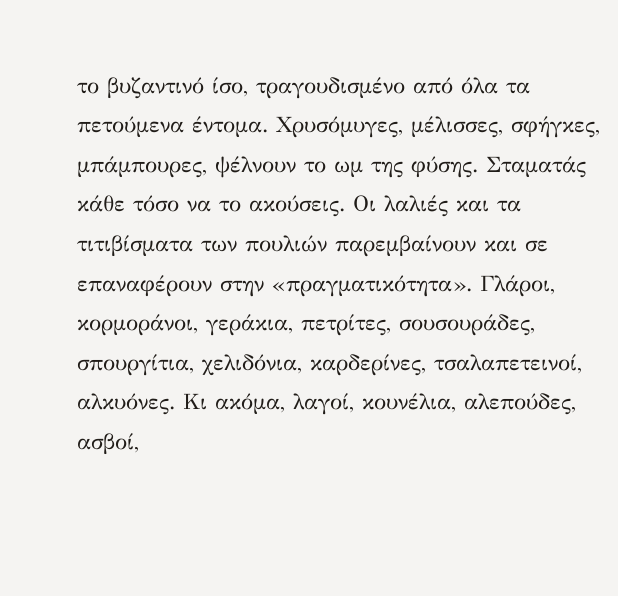το βυζαντινό ίσο, τραγουδισμένο από όλα τα πετούμενα έντομα. Χρυσόμυγες, μέλισσες, σφήγκες, μπάμπουρες, ψέλνουν το ωμ της φύσης. Σταματάς κάθε τόσο να το ακούσεις. Οι λαλιές και τα τιτιβίσματα των πουλιών παρεμβαίνουν και σε επαναφέρουν στην «πραγματικότητα». Γλάροι, κορμοράνοι, γεράκια, πετρίτες, σουσουράδες, σπουργίτια, χελιδόνια, καρδερίνες, τσαλαπετεινοί, αλκυόνες. Κι ακόμα, λαγοί, κουνέλια, αλεπούδες, ασβοί,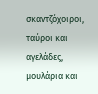σκαντζόχοιροι, ταύροι και αγελάδες, μουλάρια και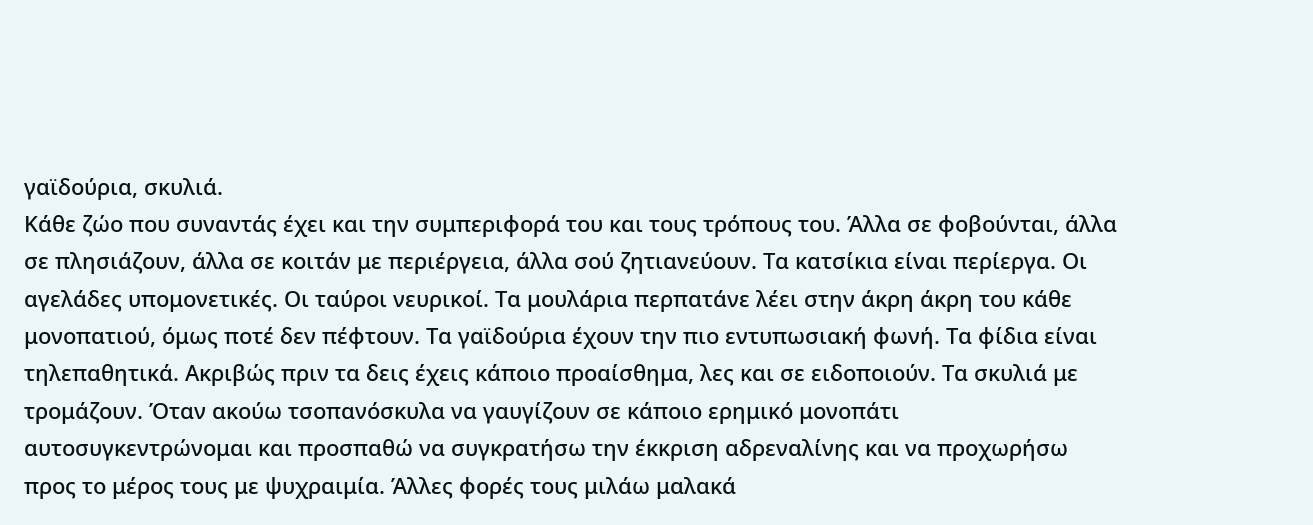γαϊδούρια, σκυλιά.
Κάθε ζώο που συναντάς έχει και την συμπεριφορά του και τους τρόπους του. Άλλα σε φοβούνται, άλλα σε πλησιάζουν, άλλα σε κοιτάν με περιέργεια, άλλα σού ζητιανεύουν. Τα κατσίκια είναι περίεργα. Οι αγελάδες υπομονετικές. Οι ταύροι νευρικοί. Τα μουλάρια περπατάνε λέει στην άκρη άκρη του κάθε μονοπατιού, όμως ποτέ δεν πέφτουν. Τα γαϊδούρια έχουν την πιο εντυπωσιακή φωνή. Τα φίδια είναι τηλεπαθητικά. Ακριβώς πριν τα δεις έχεις κάποιο προαίσθημα, λες και σε ειδοποιούν. Τα σκυλιά με τρομάζουν. Όταν ακούω τσοπανόσκυλα να γαυγίζουν σε κάποιο ερημικό μονοπάτι αυτοσυγκεντρώνομαι και προσπαθώ να συγκρατήσω την έκκριση αδρεναλίνης και να προχωρήσω προς το μέρος τους με ψυχραιμία. Άλλες φορές τους μιλάω μαλακά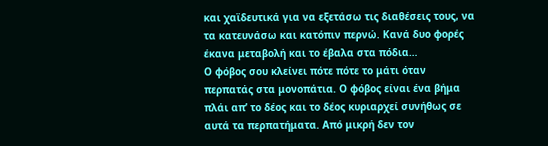και χαϊδευτικά για να εξετάσω τις διαθέσεις τους, να τα κατευνάσω και κατόπιν περνώ. Κανά δυο φορές έκανα μεταβολή και το έβαλα στα πόδια…
Ο φόβος σου κλείνει πότε πότε το μάτι όταν περπατάς στα μονοπάτια. Ο φόβος είναι ένα βήμα πλάι απ’ το δέος και το δέος κυριαρχεί συνήθως σε αυτά τα περπατήματα. Από μικρή δεν τον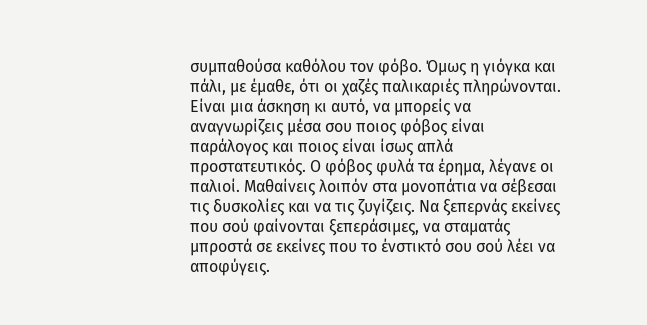συμπαθούσα καθόλου τον φόβο. Όμως η γιόγκα και πάλι, με έμαθε, ότι οι χαζές παλικαριές πληρώνονται. Είναι μια άσκηση κι αυτό, να μπορείς να αναγνωρίζεις μέσα σου ποιος φόβος είναι παράλογος και ποιος είναι ίσως απλά προστατευτικός. Ο φόβος φυλά τα έρημα, λέγανε οι παλιοί. Μαθαίνεις λοιπόν στα μονοπάτια να σέβεσαι τις δυσκολίες και να τις ζυγίζεις. Να ξεπερνάς εκείνες που σού φαίνονται ξεπεράσιμες, να σταματάς μπροστά σε εκείνες που το ένστικτό σου σού λέει να αποφύγεις.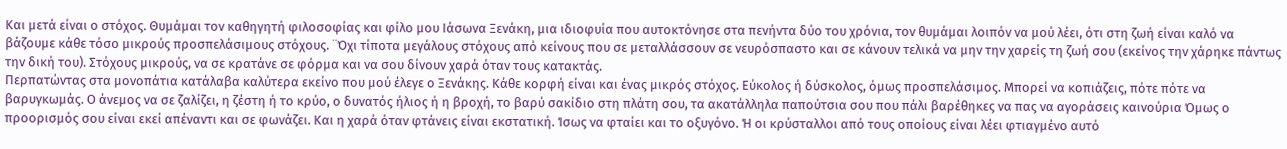Και μετά είναι ο στόχος. Θυμάμαι τον καθηγητή φιλοσοφίας και φίλο μου Ιάσωνα Ξενάκη, μια ιδιοφυία που αυτοκτόνησε στα πενήντα δύο του χρόνια, τον θυμάμαι λοιπόν να μού λέει, ότι στη ζωή είναι καλό να βάζουμε κάθε τόσο μικρούς προσπελάσιμους στόχους. ¨Όχι τίποτα μεγάλους στόχους από κείνους που σε μεταλλάσσουν σε νευρόσπαστο και σε κάνουν τελικά να μην την χαρείς τη ζωή σου (εκείνος την χάρηκε πάντως την δική του). Στόχους μικρούς, να σε κρατάνε σε φόρμα και να σου δίνουν χαρά όταν τους κατακτάς.
Περπατώντας στα μονοπάτια κατάλαβα καλύτερα εκείνο που μού έλεγε ο Ξενάκης. Κάθε κορφή είναι και ένας μικρός στόχος. Εύκολος ή δύσκολος, όμως προσπελάσιμος. Μπορεί να κοπιάζεις, πότε πότε να βαρυγκωμάς. Ο άνεμος να σε ζαλίζει, η ζέστη ή το κρύο, ο δυνατός ήλιος ή η βροχή, το βαρύ σακίδιο στη πλάτη σου, τα ακατάλληλα παπούτσια σου που πάλι βαρέθηκες να πας να αγοράσεις καινούρια Όμως ο προορισμός σου είναι εκεί απέναντι και σε φωνάζει. Και η χαρά όταν φτάνεις είναι εκστατική. Ίσως να φταίει και το οξυγόνο. Ή οι κρύσταλλοι από τους οποίους είναι λέει φτιαγμένο αυτό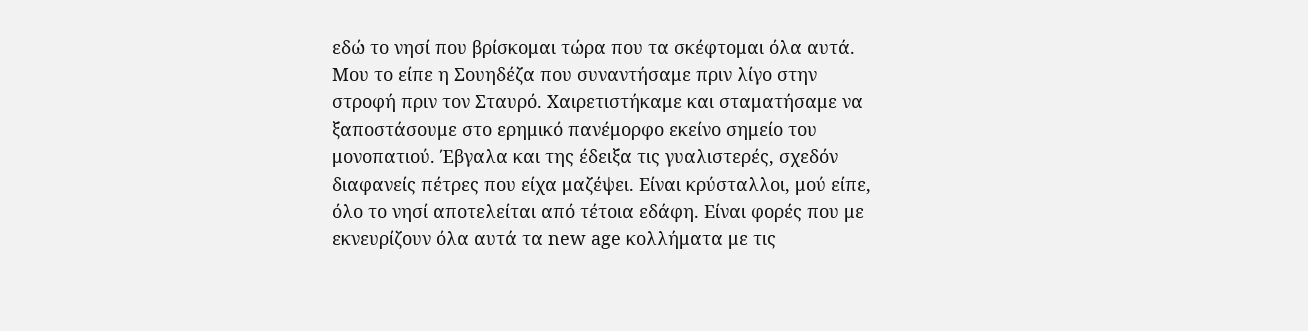εδώ το νησί που βρίσκομαι τώρα που τα σκέφτομαι όλα αυτά.
Μου το είπε η Σουηδέζα που συναντήσαμε πριν λίγο στην στροφή πριν τον Σταυρό. Χαιρετιστήκαμε και σταματήσαμε να ξαποστάσουμε στο ερημικό πανέμορφο εκείνο σημείο του μονοπατιού. Έβγαλα και της έδειξα τις γυαλιστερές, σχεδόν διαφανείς πέτρες που είχα μαζέψει. Είναι κρύσταλλοι, μού είπε, όλο το νησί αποτελείται από τέτοια εδάφη. Είναι φορές που με εκνευρίζουν όλα αυτά τα new age κολλήματα με τις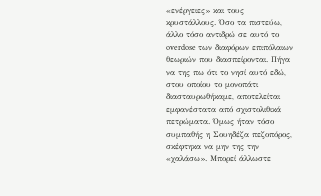«ενέργειες» και τους κρυστάλλους. Όσο τα πιστεύω, άλλο τόσο αντιδρώ σε αυτό το overdose των διαφόρων επιπόλαιων θεωριών που διασπείρονται. Πήγα να της πω ότι το νησί αυτό εδώ, στου οποίου το μονοπάτι διασταυρωθήκαμε, αποτελείται εμφανέστατα από σχιστολιθικά πετρώματα. Όμως ήταν τόσο συμπαθής η Σουηδέζα πεζοπόρος, σκέφτηκα να μην της την «χαλάσω». Μπορεί άλλωστε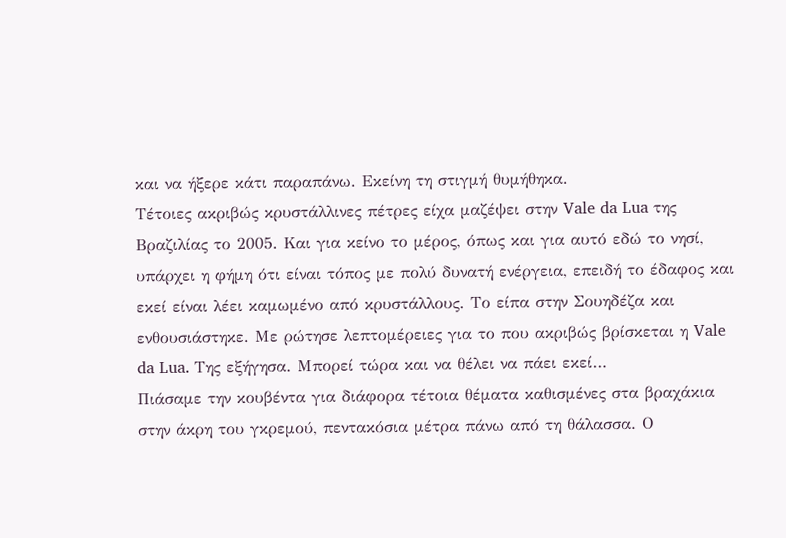και να ήξερε κάτι παραπάνω. Εκείνη τη στιγμή θυμήθηκα.
Τέτοιες ακριβώς κρυστάλλινες πέτρες είχα μαζέψει στην Vale da Lua της Βραζιλίας το 2005. Και για κείνο το μέρος, όπως και για αυτό εδώ το νησί, υπάρχει η φήμη ότι είναι τόπος με πολύ δυνατή ενέργεια, επειδή το έδαφος και εκεί είναι λέει καμωμένο από κρυστάλλους. Το είπα στην Σουηδέζα και ενθουσιάστηκε. Με ρώτησε λεπτομέρειες για το που ακριβώς βρίσκεται η Vale da Lua. Της εξήγησα. Μπορεί τώρα και να θέλει να πάει εκεί…
Πιάσαμε την κουβέντα για διάφορα τέτοια θέματα καθισμένες στα βραχάκια στην άκρη του γκρεμού, πεντακόσια μέτρα πάνω από τη θάλασσα. Ο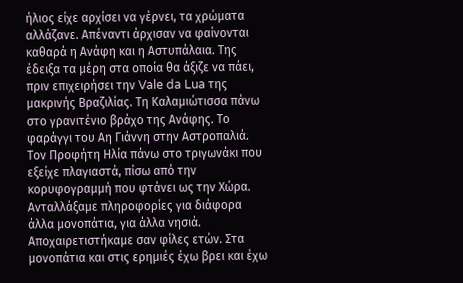ήλιος είχε αρχίσει να γέρνει, τα χρώματα αλλάζανε. Απέναντι άρχισαν να φαίνονται καθαρά η Ανάφη και η Αστυπάλαια. Της έδειξα τα μέρη στα οποία θα άξιζε να πάει, πριν επιχειρήσει την Vale da Lua της μακρινής Βραζιλίας. Τη Καλαμιώτισσα πάνω στο γρανιτένιο βράχο της Ανάφης. Το φαράγγι του Αη Γιάννη στην Αστροπαλιά. Τον Προφήτη Ηλία πάνω στο τριγωνάκι που εξείχε πλαγιαστά, πίσω από την κορυφογραμμή που φτάνει ως την Χώρα. Ανταλλάξαμε πληροφορίες για διάφορα άλλα μονοπάτια, για άλλα νησιά. Αποχαιρετιστήκαμε σαν φίλες ετών. Στα μονοπάτια και στις ερημιές έχω βρει και έχω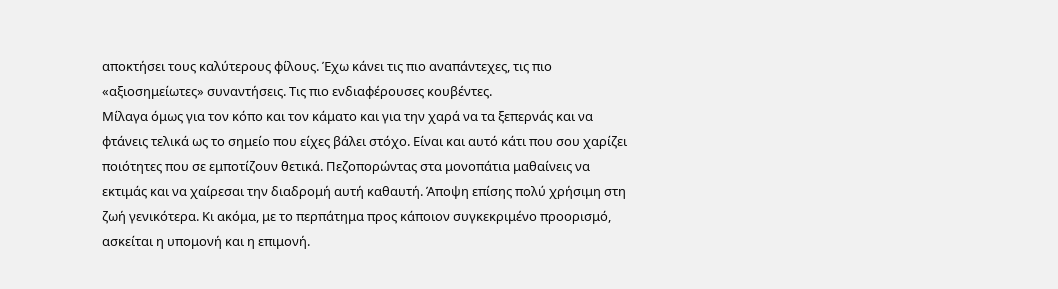αποκτήσει τους καλύτερους φίλους. Έχω κάνει τις πιο αναπάντεχες, τις πιο «αξιοσημείωτες» συναντήσεις. Τις πιο ενδιαφέρουσες κουβέντες.
Μίλαγα όμως για τον κόπο και τον κάματο και για την χαρά να τα ξεπερνάς και να φτάνεις τελικά ως το σημείο που είχες βάλει στόχο. Είναι και αυτό κάτι που σου χαρίζει ποιότητες που σε εμποτίζουν θετικά. Πεζοπορώντας στα μονοπάτια μαθαίνεις να εκτιμάς και να χαίρεσαι την διαδρομή αυτή καθαυτή. Άποψη επίσης πολύ χρήσιμη στη ζωή γενικότερα. Κι ακόμα, με το περπάτημα προς κάποιον συγκεκριμένο προορισμό, ασκείται η υπομονή και η επιμονή.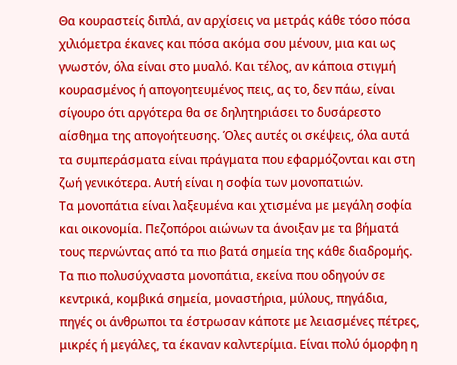Θα κουραστείς διπλά, αν αρχίσεις να μετράς κάθε τόσο πόσα χιλιόμετρα έκανες και πόσα ακόμα σου μένουν, μια και ως γνωστόν, όλα είναι στο μυαλό. Και τέλος, αν κάποια στιγμή κουρασμένος ή απογοητευμένος πεις, ας το, δεν πάω, είναι σίγουρο ότι αργότερα θα σε δηλητηριάσει το δυσάρεστο αίσθημα της απογοήτευσης. Όλες αυτές οι σκέψεις, όλα αυτά τα συμπεράσματα είναι πράγματα που εφαρμόζονται και στη ζωή γενικότερα. Αυτή είναι η σοφία των μονοπατιών.
Τα μονοπάτια είναι λαξευμένα και χτισμένα με μεγάλη σοφία και οικονομία. Πεζοπόροι αιώνων τα άνοιξαν με τα βήματά τους περνώντας από τα πιο βατά σημεία της κάθε διαδρομής. Τα πιο πολυσύχναστα μονοπάτια, εκείνα που οδηγούν σε κεντρικά, κομβικά σημεία, μοναστήρια, μύλους, πηγάδια, πηγές οι άνθρωποι τα έστρωσαν κάποτε με λειασμένες πέτρες, μικρές ή μεγάλες, τα έκαναν καλντερίμια. Είναι πολύ όμορφη η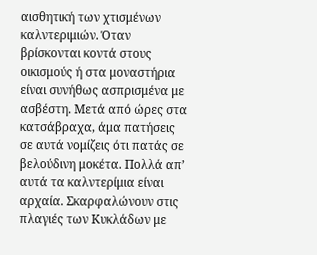αισθητική των χτισμένων καλντεριμιών. Όταν βρίσκονται κοντά στους οικισμούς ή στα μοναστήρια είναι συνήθως ασπρισμένα με ασβέστη. Μετά από ώρες στα κατσάβραχα, άμα πατήσεις σε αυτά νομίζεις ότι πατάς σε βελούδινη μοκέτα. Πολλά απ’ αυτά τα καλντερίμια είναι αρχαία. Σκαρφαλώνουν στις πλαγιές των Κυκλάδων με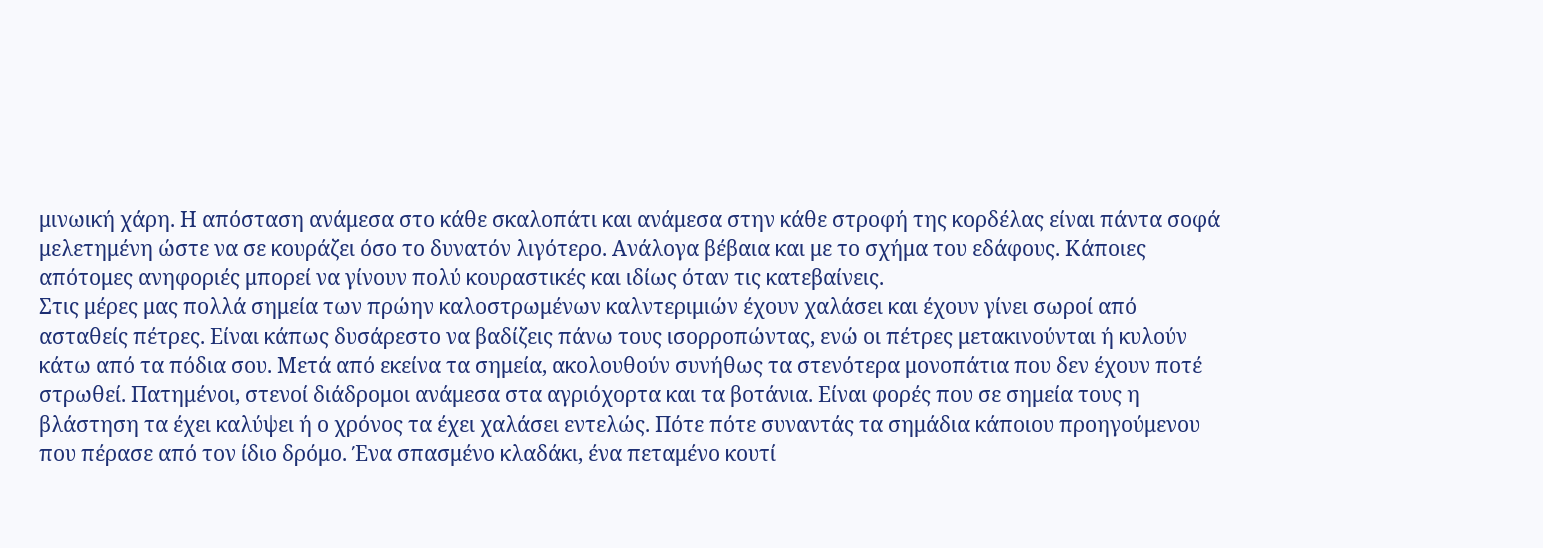μινωική χάρη. Η απόσταση ανάμεσα στο κάθε σκαλοπάτι και ανάμεσα στην κάθε στροφή της κορδέλας είναι πάντα σοφά μελετημένη ώστε να σε κουράζει όσο το δυνατόν λιγότερο. Ανάλογα βέβαια και με το σχήμα του εδάφους. Κάποιες απότομες ανηφοριές μπορεί να γίνουν πολύ κουραστικές και ιδίως όταν τις κατεβαίνεις.
Στις μέρες μας πολλά σημεία των πρώην καλοστρωμένων καλντεριμιών έχουν χαλάσει και έχουν γίνει σωροί από ασταθείς πέτρες. Είναι κάπως δυσάρεστο να βαδίζεις πάνω τους ισορροπώντας, ενώ οι πέτρες μετακινούνται ή κυλούν κάτω από τα πόδια σου. Μετά από εκείνα τα σημεία, ακολουθούν συνήθως τα στενότερα μονοπάτια που δεν έχουν ποτέ στρωθεί. Πατημένοι, στενοί διάδρομοι ανάμεσα στα αγριόχορτα και τα βοτάνια. Είναι φορές που σε σημεία τους η βλάστηση τα έχει καλύψει ή ο χρόνος τα έχει χαλάσει εντελώς. Πότε πότε συναντάς τα σημάδια κάποιου προηγούμενου που πέρασε από τον ίδιο δρόμο. Ένα σπασμένο κλαδάκι, ένα πεταμένο κουτί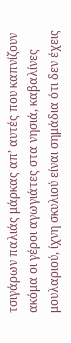τσιγάρων παλιάς μάρκας απ’ αυτές που καπνίζουν ακόμα οι γέροι αγωγιάτες στα νησιά, καβαλίνες μουλαριού, ίχνη σκυλιού είναι σημάδια ότι δεν έχεις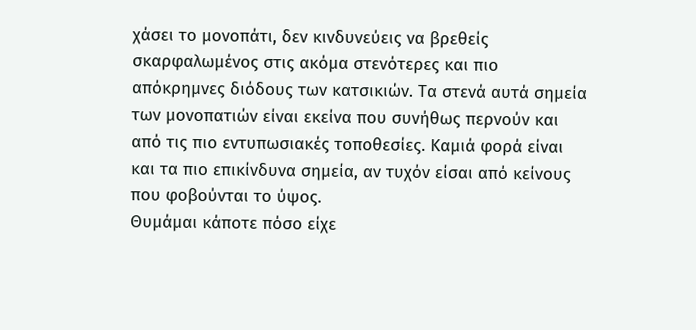χάσει το μονοπάτι, δεν κινδυνεύεις να βρεθείς σκαρφαλωμένος στις ακόμα στενότερες και πιο απόκρημνες διόδους των κατσικιών. Τα στενά αυτά σημεία των μονοπατιών είναι εκείνα που συνήθως περνούν και από τις πιο εντυπωσιακές τοποθεσίες. Καμιά φορά είναι και τα πιο επικίνδυνα σημεία, αν τυχόν είσαι από κείνους που φοβούνται το ύψος.
Θυμάμαι κάποτε πόσο είχε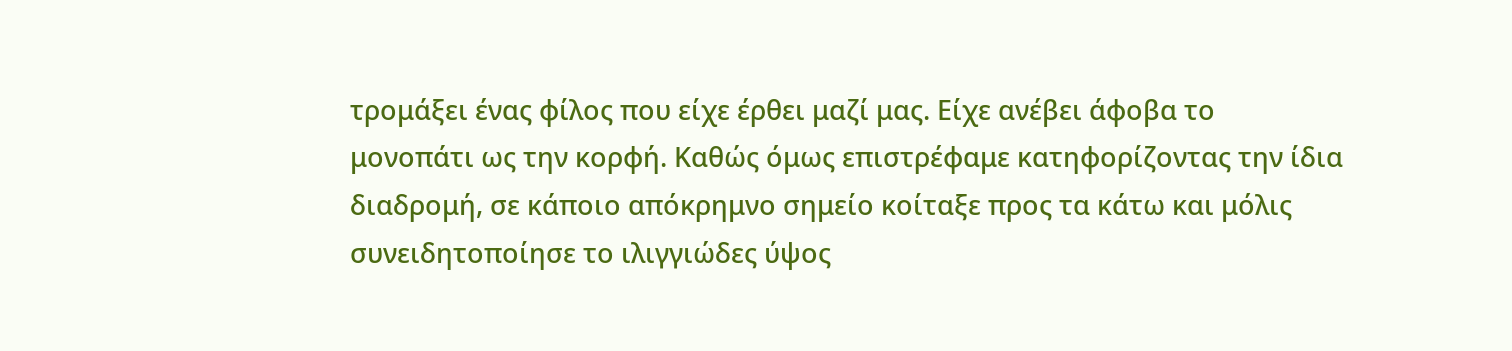τρομάξει ένας φίλος που είχε έρθει μαζί μας. Είχε ανέβει άφοβα το μονοπάτι ως την κορφή. Καθώς όμως επιστρέφαμε κατηφορίζοντας την ίδια διαδρομή, σε κάποιο απόκρημνο σημείο κοίταξε προς τα κάτω και μόλις συνειδητοποίησε το ιλιγγιώδες ύψος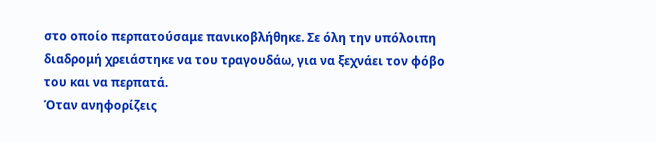στο οποίο περπατούσαμε πανικοβλήθηκε. Σε όλη την υπόλοιπη διαδρομή χρειάστηκε να του τραγουδάω, για να ξεχνάει τον φόβο του και να περπατά.
Όταν ανηφορίζεις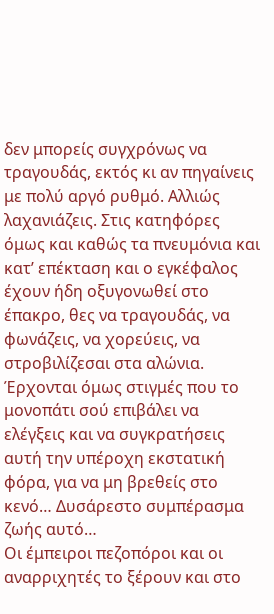δεν μπορείς συγχρόνως να τραγουδάς, εκτός κι αν πηγαίνεις με πολύ αργό ρυθμό. Αλλιώς λαχανιάζεις. Στις κατηφόρες όμως και καθώς τα πνευμόνια και κατ’ επέκταση και ο εγκέφαλος έχουν ήδη οξυγονωθεί στο έπακρο, θες να τραγουδάς, να φωνάζεις, να χορεύεις, να στροβιλίζεσαι στα αλώνια. Έρχονται όμως στιγμές που το μονοπάτι σού επιβάλει να ελέγξεις και να συγκρατήσεις αυτή την υπέροχη εκστατική φόρα, για να μη βρεθείς στο κενό… Δυσάρεστο συμπέρασμα ζωής αυτό…
Οι έμπειροι πεζοπόροι και οι αναρριχητές το ξέρουν και στο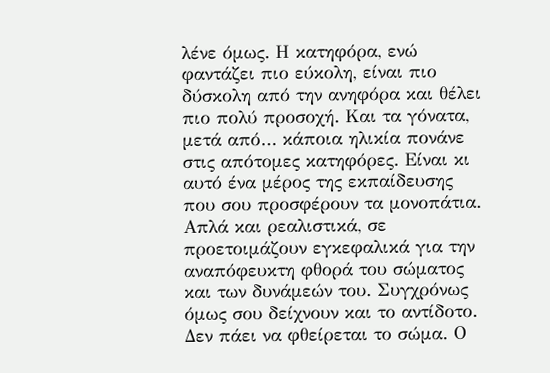λένε όμως. Η κατηφόρα, ενώ φαντάζει πιο εύκολη, είναι πιο δύσκολη από την ανηφόρα και θέλει πιο πολύ προσοχή. Και τα γόνατα, μετά από… κάποια ηλικία πονάνε στις απότομες κατηφόρες. Είναι κι αυτό ένα μέρος της εκπαίδευσης που σου προσφέρουν τα μονοπάτια. Απλά και ρεαλιστικά, σε προετοιμάζουν εγκεφαλικά για την αναπόφευκτη φθορά του σώματος και των δυνάμεών του. Συγχρόνως όμως σου δείχνουν και το αντίδοτο. Δεν πάει να φθείρεται το σώμα. Ο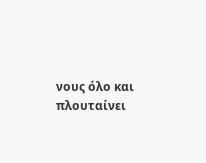νους όλο και πλουταίνει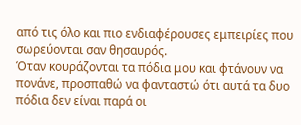από τις όλο και πιο ενδιαφέρουσες εμπειρίες που σωρεύονται σαν θησαυρός.
Όταν κουράζονται τα πόδια μου και φτάνουν να πονάνε, προσπαθώ να φανταστώ ότι αυτά τα δυο πόδια δεν είναι παρά οι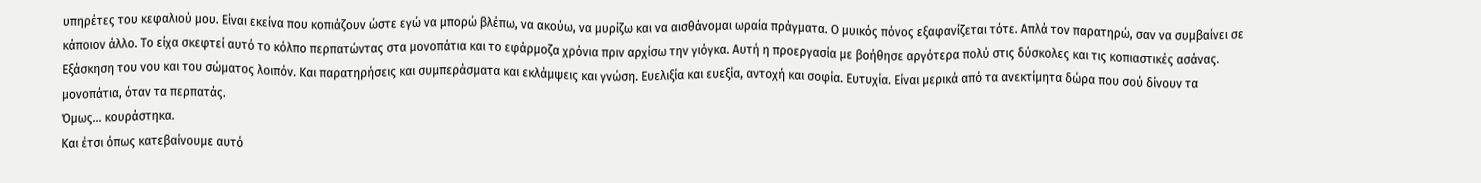υπηρέτες του κεφαλιού μου. Είναι εκείνα που κοπιάζουν ώστε εγώ να μπορώ βλέπω, να ακούω, να μυρίζω και να αισθάνομαι ωραία πράγματα. Ο μυικός πόνος εξαφανίζεται τότε. Απλά τον παρατηρώ, σαν να συμβαίνει σε κάποιον άλλο. Το είχα σκεφτεί αυτό το κόλπο περπατώντας στα μονοπάτια και το εφάρμοζα χρόνια πριν αρχίσω την γιόγκα. Αυτή η προεργασία με βοήθησε αργότερα πολύ στις δύσκολες και τις κοπιαστικές ασάνας.
Εξάσκηση του νου και του σώματος λοιπόν. Και παρατηρήσεις και συμπεράσματα και εκλάμψεις και γνώση. Ευελιξία και ευεξία, αντοχή και σοφία. Ευτυχία. Είναι μερικά από τα ανεκτίμητα δώρα που σού δίνουν τα μονοπάτια, όταν τα περπατάς.
Όμως… κουράστηκα.
Και έτσι όπως κατεβαίνουμε αυτό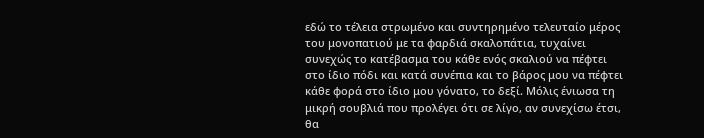εδώ το τέλεια στρωμένο και συντηρημένο τελευταίο μέρος του μονοπατιού με τα φαρδιά σκαλοπάτια, τυχαίνει συνεχώς το κατέβασμα του κάθε ενός σκαλιού να πέφτει στο ίδιο πόδι και κατά συνέπια και το βάρος μου να πέφτει κάθε φορά στο ίδιο μου γόνατο, το δεξί. Μόλις ένιωσα τη μικρή σουβλιά που προλέγει ότι σε λίγο, αν συνεχίσω έτσι, θα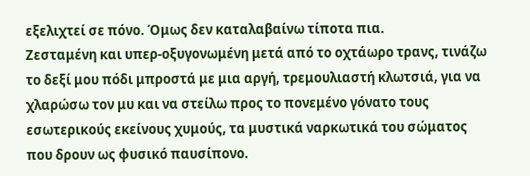εξελιχτεί σε πόνο. Όμως δεν καταλαβαίνω τίποτα πια.
Ζεσταμένη και υπερ-οξυγονωμένη μετά από το οχτάωρο τρανς, τινάζω το δεξί μου πόδι μπροστά με μια αργή, τρεμουλιαστή κλωτσιά, για να χλαρώσω τον μυ και να στείλω προς το πονεμένο γόνατο τους εσωτερικούς εκείνους χυμούς, τα μυστικά ναρκωτικά του σώματος που δρουν ως φυσικό παυσίπονο.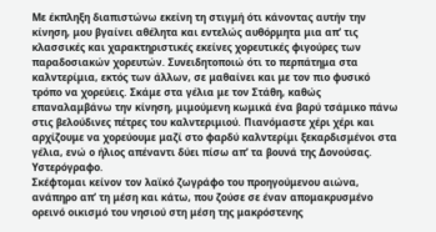Με έκπληξη διαπιστώνω εκείνη τη στιγμή ότι κάνοντας αυτήν την κίνηση, μου βγαίνει αθέλητα και εντελώς αυθόρμητα μια απ’ τις κλασσικές και χαρακτηριστικές εκείνες χορευτικές φιγούρες των παραδοσιακών χορευτών. Συνειδητοποιώ ότι το περπάτημα στα καλντερίμια, εκτός των άλλων, σε μαθαίνει και με τον πιο φυσικό τρόπο να χορεύεις. Σκάμε στα γέλια με τον Στάθη, καθώς επαναλαμβάνω την κίνηση, μιμούμενη κωμικά ένα βαρύ τσάμικο πάνω στις βελούδινες πέτρες του καλντεριμιού. Πιανόμαστε χέρι χέρι και αρχίζουμε να χορεύουμε μαζί στο φαρδύ καλντερίμι ξεκαρδισμένοι στα γέλια, ενώ ο ήλιος απέναντι δύει πίσω απ’ τα βουνά της Δονούσας.
Υστερόγραφο.
Σκέφτομαι κείνον τον λαϊκό ζωγράφο του προηγούμενου αιώνα, ανάπηρο απ’ τη μέση και κάτω, που ζούσε σε έναν απομακρυσμένο ορεινό οικισμό του νησιού στη μέση της μακρόστενης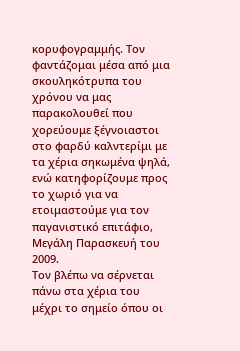κορυφογραμμής. Τον φαντάζομαι μέσα από μια σκουληκότρυπα του χρόνου να μας παρακολουθεί που χορεύουμε ξέγνοιαστοι στο φαρδύ καλντερίμι με τα χέρια σηκωμένα ψηλά, ενώ κατηφορίζουμε προς το χωριό για να ετοιμαστούμε για τον παγανιστικό επιτάφιο, Μεγάλη Παρασκευή του 2009.
Τον βλέπω να σέρνεται πάνω στα χέρια του μέχρι το σημείο όπου οι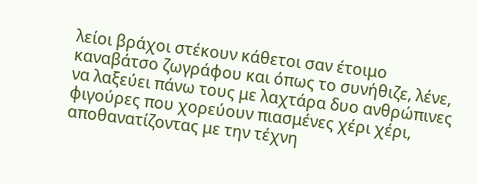λείοι βράχοι στέκουν κάθετοι σαν έτοιμο καναβάτσο ζωγράφου και όπως το συνήθιζε, λένε, να λαξεύει πάνω τους με λαχτάρα δυο ανθρώπινες φιγούρες που χορεύουν πιασμένες χέρι χέρι, αποθανατίζοντας με την τέχνη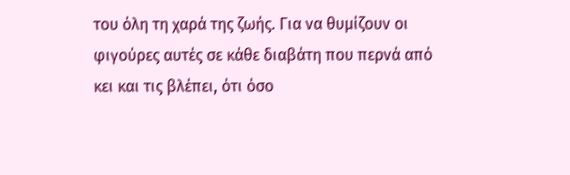του όλη τη χαρά της ζωής. Για να θυμίζουν οι φιγούρες αυτές σε κάθε διαβάτη που περνά από κει και τις βλέπει, ότι όσο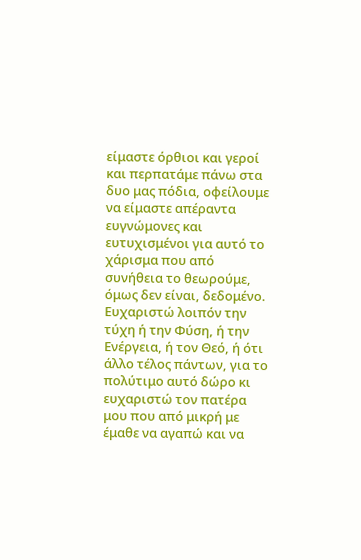είμαστε όρθιοι και γεροί και περπατάμε πάνω στα δυο μας πόδια, οφείλουμε να είμαστε απέραντα ευγνώμονες και ευτυχισμένοι για αυτό το χάρισμα που από συνήθεια το θεωρούμε, όμως δεν είναι, δεδομένο.
Ευχαριστώ λοιπόν την τύχη ή την Φύση, ή την Ενέργεια, ή τον Θεό, ή ότι άλλο τέλος πάντων, για το πολύτιμο αυτό δώρο κι ευχαριστώ τον πατέρα μου που από μικρή με έμαθε να αγαπώ και να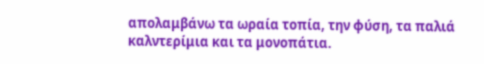απολαμβάνω τα ωραία τοπία, την φύση, τα παλιά καλντερίμια και τα μονοπάτια.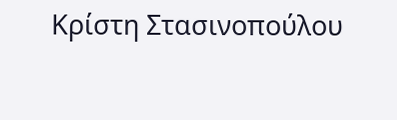Κρίστη Στασινοπούλου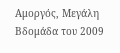Αμοργός, Μεγάλη Βδομάδα του 2009